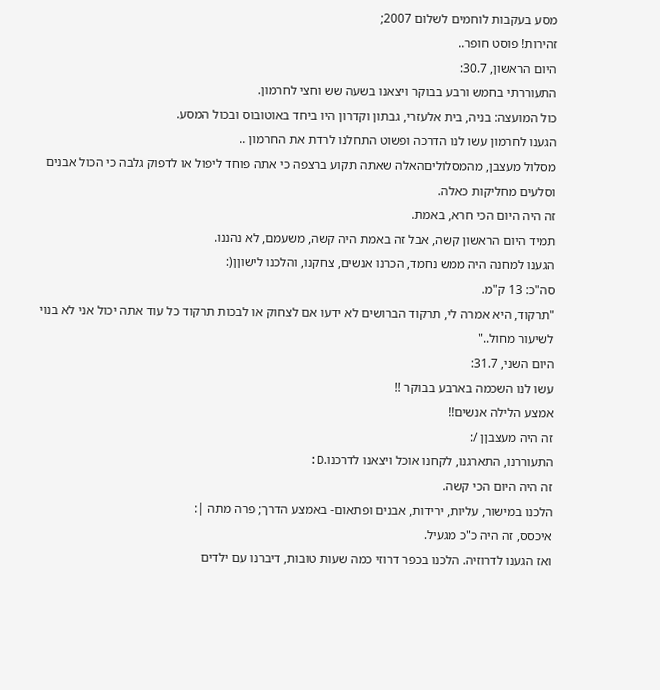מסע בעקבות לוחמים לשלום 2007;
זהירות! פוסט חופר..
היום הראשון, 30.7:
התעוררתי בחמש ורבע בבוקר ויצאנו בשעה שש וחצי לחרמון.
כול המועצה: בניה, בית אלעזרי, גבתון וקדרון היו ביחד באוטובוס ובכול המסע.
הגענו לחרמון עשו לנו הדרכה ופשוט התחלנו לרדת את החרמון ..
מסלול מעצבן, מהמסלוליםהאלה שאתה תקוע ברצפה כי אתה פוחד ליפול או לדפוק גלבה כי הכול אבנים וסלעים מחליקות כאלה.
זה היה היום הכי חרא, באמת.
תמיד היום הראשון קשה, אבל זה באמת היה קשה, משעמם, לא נהננו.
הגענו למחנה היה ממש נחמד, הכרנו אנשים, צחקנו, והלכנו לישוןן(:
סה"כ: 13 ק"מ.
"תרקוד, היא אמרה לי, תרקוד הברושים לא ידעו אם לצחוק או לבכות תרקוד כל עוד אתה יכול אני לא בנוי לשיעור מחול.."
היום השני, 31.7:
עשו לנו השכמה בארבע בבוקר !!
אמצע הלילה אנשים!!
זה היה מעצבןן /:
התעוררנו, התארגנו, לקחנו אוכל ויצאנו לדרכנו.D:
זה היה היום הכי קשה.
הלכנו במישור, עליות, ירידות, אבנים ופתאום- באמצע הדרך; פרה מתה |:
איכסס, זה היה כ"כ מגעיל.
ואז הגענו לדרוזיה. הלכנו בכפר דרוזי כמה שעות טובות, דיברנו עם ילדים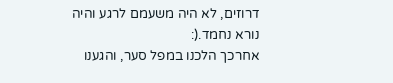דרוזים, לא היה משעמם לרגע והיה נורא נחמד.(:
אחרכך הלכנו במפל סער, והגענו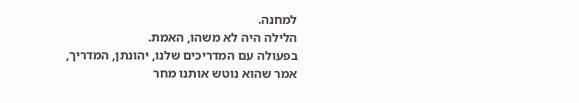למחנה.
הלילה היה לא משהו, האמת.
בפעולה עם המדריכים שלנו, יהונתן, המדריך, אמר שהוא נוטש אותנו מחר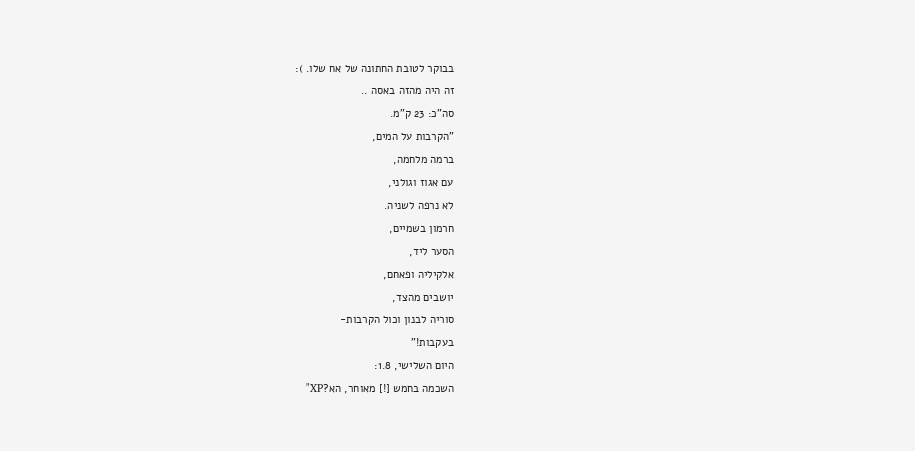בבוקר לטובת החתונה של אח שלו. ):
זה היה מהזה באסה ..
סה"כ: 23 ק"מ.
"הקרבות על המים,
ברמה מלחמה,
עם אגוז וגולני,
לא נרפה לשניה.
חרמון בשמיים,
הסער ליד,
אלקיליה ופאחם,
יושבים מהצד,
סוריה לבנון וכול הקרבות-
בעקבות!"
היום השלישי, 1.8:
השכמה בחמש [!] מאוחר, הא?XP"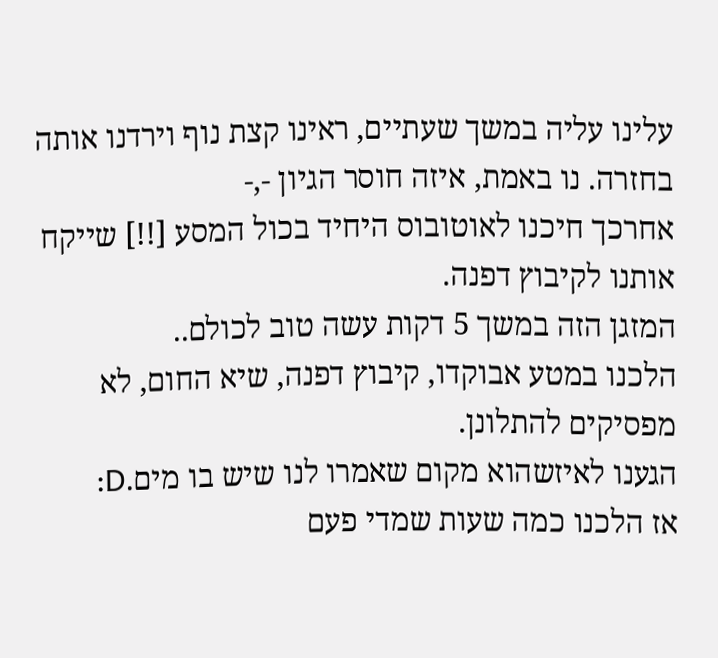עלינו עליה במשך שעתיים, ראינו קצת נוף וירדנו אותה בחזרה. נו באמת, איזה חוסר הגיון -,-
אחרכך חיכנו לאוטובוס היחיד בכול המסע [!!] שייקח אותנו לקיבוץ דפנה.
המזגן הזה במשך 5 דקות עשה טוב לכולם..
הלכנו במטע אבוקדו, קיבוץ דפנה, שיא החום, לא מפסיקים להתלונן.
הגענו לאיזשהוא מקום שאמרו לנו שיש בו מים.D:
אז הלכנו כמה שעות שמדי פעם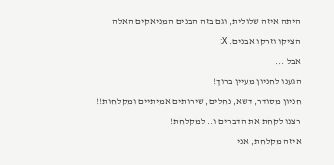היתה איזה שלולית, וגם בזה הבנים המניאקים האלה הציקו וזרקו אבנים. X:
אבל ...
הגענו לחניון מעיין ברוך!
חניון מסודר, דשא, נחלים, שירותים אמיתיים ומקלחות!!
רצנו לקחת את הדברים ו.. למקלחת!
איזה מקלחת, אני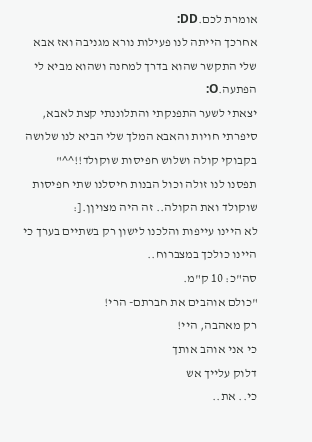אומרת לכם.DD:
אחרכך הייתה לנו פעילות נורא מגניבה ואז אבא שלי התקשר שהוא בדרך למחנה ושהוא מביא לי הפתעה.O:
יצאתי לשער התפנקתי והתלוננתי קצת לאבא, סיפרתי חויות והאבא המלך שלי הביא לנו שלושה בקבוקי קולה ושלוש חפיסות שוקולד!!^^"
תפסנו לנו זולה וכול הבנות חיסלנו שתי חפיסות שוקולד ואת הקולה.. זה היה מצויןן.[:
לא היינו עייפות והלכנו לישון רק בשתיים בערך כי היינו כולכך במצברוח..
סה"כ: 10 ק"מ.
"כולם אוהבים את חברתם- הרי!
רק מאהבה, היי!
כי אני אוהב אותך
דלוק עלייך אש
כי.. את..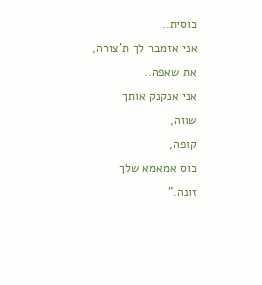כוסית..
אני אזמבר לך ת'צורה,
את שאפה..
אני אנקנק אותך
שווה,
קופה,
כוס אמאמא שלך
זונה."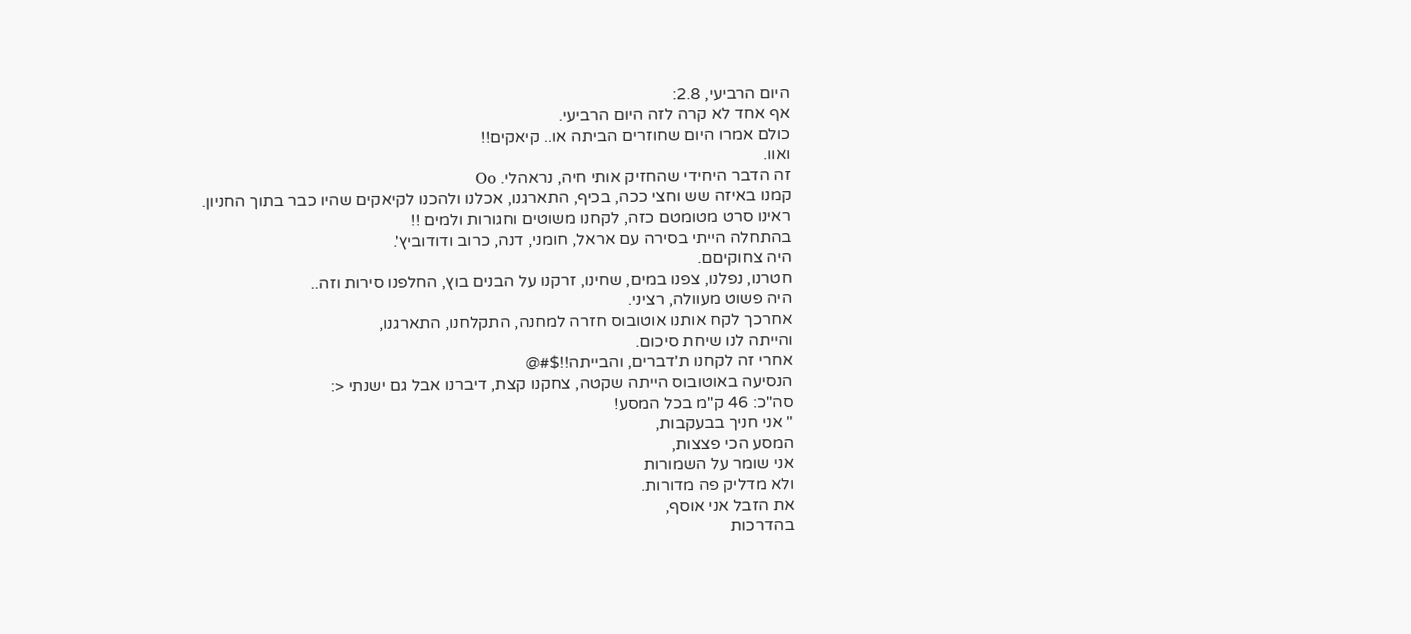היום הרביעי, 2.8:
אף אחד לא קרה לזה היום הרביעי.
כולם אמרו היום שחוזרים הביתה או.. קיאקים!!
ואוו.
זה הדבר היחידי שהחזיק אותי חיה, נראהלי. Oo
קמנו באיזה שש וחצי ככה, בכיף, התארגנו, אכלנו ולהכנו לקיאקים שהיו כבר בתוך החניון.
ראינו סרט מטומטם כזה, לקחנו משוטים וחגורות ולמים !!
בהתחלה הייתי בסירה עם אראל, חומני, דנה, כרוב ודודוביץ'.
היה צחוקיםם.
חטרנו, נפלנו, צפנו במים, שחינו, זרקנו על הבנים בוץ, החלפנו סירות וזה..
היה פשוט מעוולה, רציני.
אחרכך לקח אותנו אוטובוס חזרה למחנה, התקלחנו, התארגנו,
והייתה לנו שיחת סיכום.
אחרי זה לקחנו ת'דברים, והבייתה!!$#@
הנסיעה באוטובוס הייתה שקטה, צחקנו קצת, דיברנו אבל גם ישנתי <:
סה"כ: 46 ק"מ בכל המסע!
" אני חניך בבעקבות,
המסע הכי פצצות,
אני שומר על השמורות
ולא מדליק פה מדורות.
את הזבל אני אוסף,
בהדרכות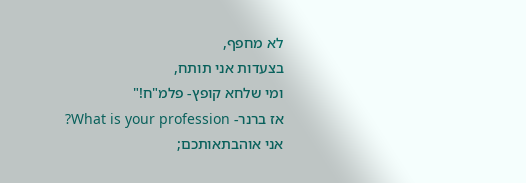לא מחפף,
בצעדות אני תותח,
ומי שלחא קופץ- פלמ"ח!"
אז ברנר- What is your profession?
אני אוהבתאותכם;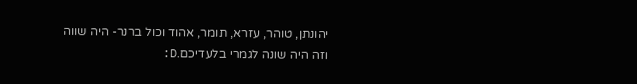יהונתן, טוהר, עזרא, תומר, אהוד וכול ברנר- היה שווה וזה היה שונה לגמרי בלעדיכם.D: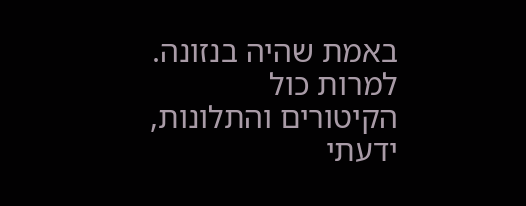באמת שהיה בנזונה.
למרות כול הקיטורים והתלונות, ידעתי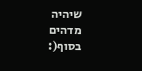שיהיה מדהים בסוף(: